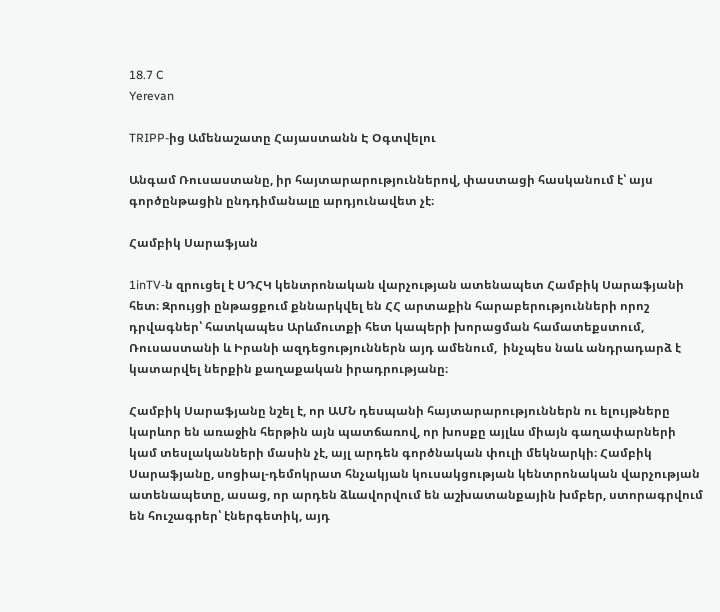18.7 C
Yerevan

TRIPP-ից Ամենաշատը Հայաստանն Է Օգտվելու

Անգամ Ռուսաստանը, իր հայտարարություններով, փաստացի հասկանում է՝ այս գործընթացին ընդդիմանալը արդյունավետ չէ։

Համբիկ Սարաֆյան

1inTV‑ն զրուցել է ՍԴՀԿ կենտրոնական վարչության ատենապետ Համբիկ Սարաֆյանի հետ։ Զրույցի ընթացքում քննարկվել են ՀՀ արտաքին հարաբերությունների որոշ դրվագներ՝ հատկապես Արևմուտքի հետ կապերի խորացման համատեքստում, Ռուսաստանի և Իրանի ազդեցություններն այդ ամենում,  ինչպես նաև անդրադարձ է կատարվել ներքին քաղաքական իրադրությանը։

Համբիկ Սարաֆյանը նշել է, որ ԱՄՆ դեսպանի հայտարարություններն ու ելույթները կարևոր են առաջին հերթին այն պատճառով, որ խոսքը այլևս միայն գաղափարների կամ տեսլականների մասին չէ, այլ արդեն գործնական փուլի մեկնարկի։ Համբիկ Սարաֆյանը, սոցիալ-դեմոկրատ հնչակյան կուսակցության կենտրոնական վարչության ատենապետը, ասաց, որ արդեն ձևավորվում են աշխատանքային խմբեր, ստորագրվում են հուշագրեր՝ էներգետիկ, այդ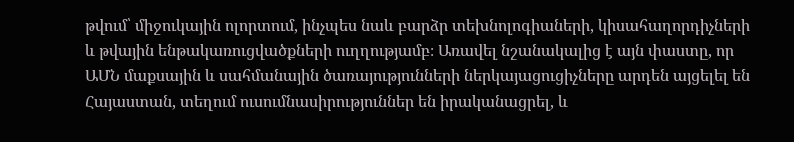թվում՝ միջուկային ոլորտում, ինչպես նաև բարձր տեխնոլոգիաների, կիսահաղորդիչների և թվային ենթակառուցվածքների ուղղությամբ։ Առավել նշանակալից է այն փաստը, որ ԱՄՆ մաքսային և սահմանային ծառայությունների ներկայացուցիչները արդեն այցելել են Հայաստան, տեղում ուսումնասիրություններ են իրականացրել, և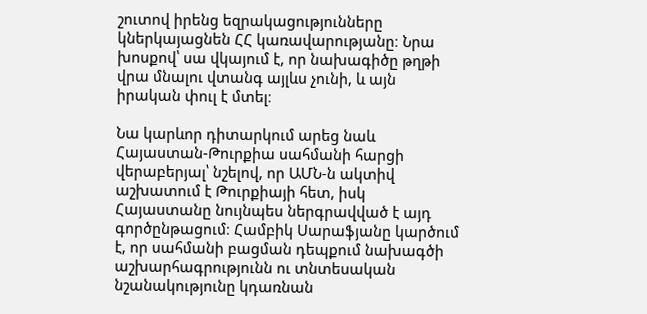շուտով իրենց եզրակացությունները կներկայացնեն ՀՀ կառավարությանը։ Նրա խոսքով՝ սա վկայում է, որ նախագիծը թղթի վրա մնալու վտանգ այլևս չունի, և այն իրական փուլ է մտել։

Նա կարևոր դիտարկում արեց նաև Հայաստան-Թուրքիա սահմանի հարցի վերաբերյալ՝ նշելով, որ ԱՄՆ‑ն ակտիվ աշխատում է Թուրքիայի հետ, իսկ Հայաստանը նույնպես ներգրավված է այդ գործընթացում։ Համբիկ Սարաֆյանը կարծում է, որ սահմանի բացման դեպքում նախագծի աշխարհագրությունն ու տնտեսական նշանակությունը կդառնան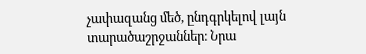չափազանց մեծ, ընդգրկելով լայն տարածաշրջաններ։ Նրա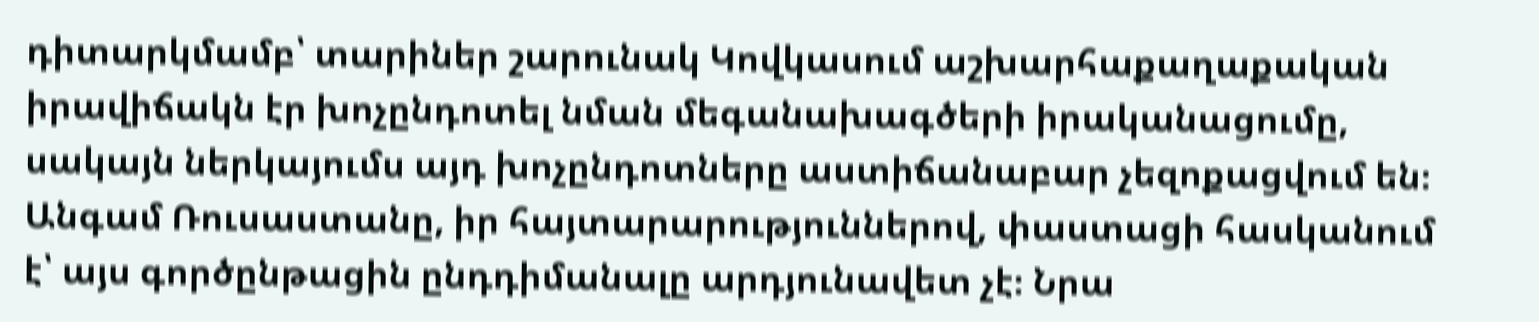դիտարկմամբ՝ տարիներ շարունակ Կովկասում աշխարհաքաղաքական իրավիճակն էր խոչընդոտել նման մեգանախագծերի իրականացումը, սակայն ներկայումս այդ խոչընդոտները աստիճանաբար չեզոքացվում են։ Անգամ Ռուսաստանը, իր հայտարարություններով, փաստացի հասկանում է՝ այս գործընթացին ընդդիմանալը արդյունավետ չէ։ Նրա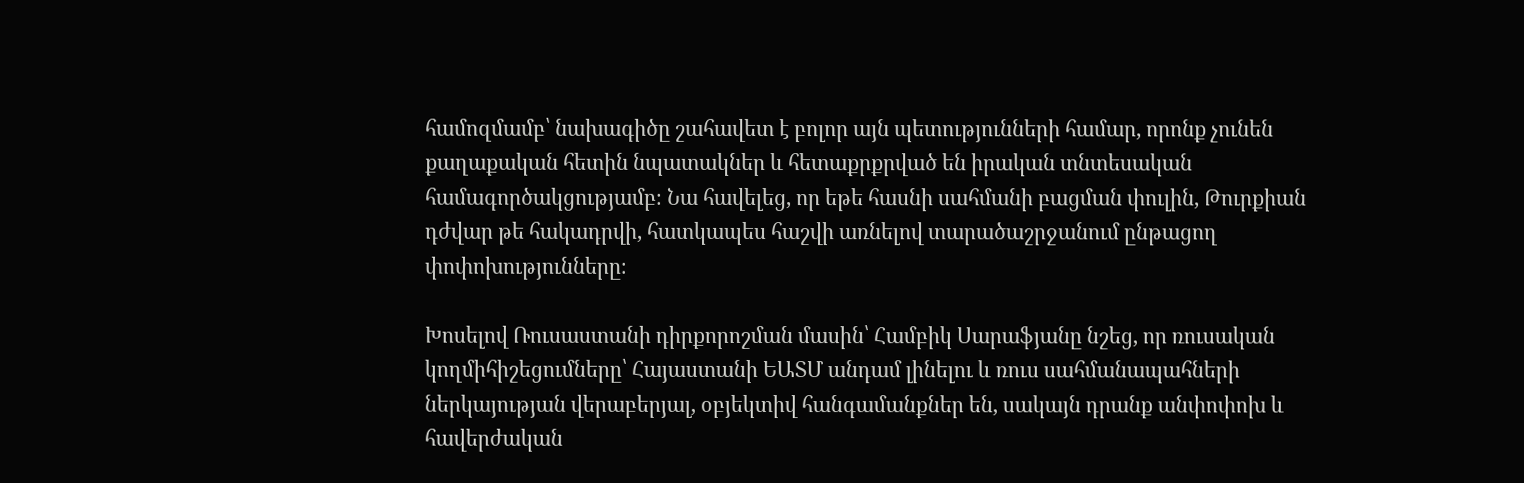համոզմամբ՝ նախագիծը շահավետ է բոլոր այն պետությունների համար, որոնք չունեն քաղաքական հետին նպատակներ և հետաքրքրված են իրական տնտեսական համագործակցությամբ։ Նա հավելեց, որ եթե հասնի սահմանի բացման փուլին, Թուրքիան դժվար թե հակադրվի, հատկապես հաշվի առնելով տարածաշրջանում ընթացող փոփոխությունները։

Խոսելով Ռուսաստանի դիրքորոշման մասին՝ Համբիկ Սարաֆյանը նշեց, որ ռուսական կողմիհիշեցումները՝ Հայաստանի ԵԱՏՄ անդամ լինելու և ռուս սահմանապահների ներկայության վերաբերյալ, օբյեկտիվ հանգամանքներ են, սակայն դրանք անփոփոխ և հավերժական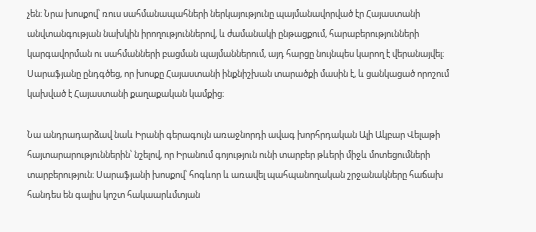չեն։ Նրա խոսքով՝ ռուս սահմանապահների ներկայությունը պայմանավորված էր Հայաստանի անվտանգության նախկին իրողություններով, և ժամանակի ընթացքում, հարաբերությունների կարգավորման ու սահմանների բացման պայմաններում, այդ հարցը նույնպես կարող է վերանայվել։ Սարաֆյանը ընդգծեց, որ խոսքը Հայաստանի ինքնիշխան տարածքի մասին է, և ցանկացած որոշում կախված է Հայաստանի քաղաքական կամքից։

Նա անդրադարձավ նաև Իրանի գերագույն առաջնորդի ավագ խորհրդական Ալի Ակբար Վելաթի հայտարարություններին՝ նշելով, որ Իրանում գոյություն ունի տարբեր թևերի միջև մոտեցումների տարբերություն։ Սարաֆյանի խոսքով՝ հոգևոր և առավել պահպանողական շրջանակները հաճախ հանդես են գալիս կոշտ հակաարևմտյան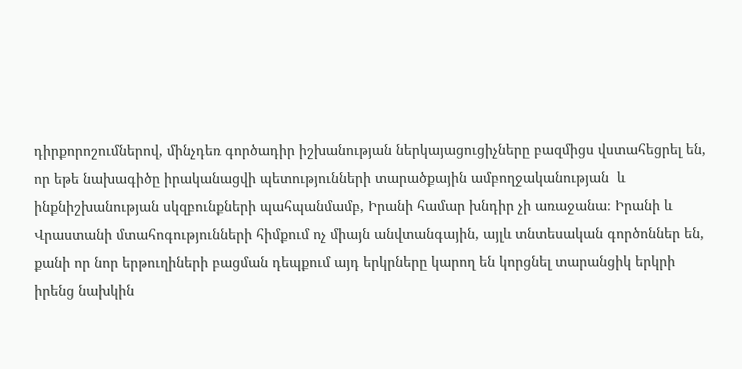դիրքորոշումներով, մինչդեռ գործադիր իշխանության ներկայացուցիչները բազմիցս վստահեցրել են, որ եթե նախագիծը իրականացվի պետությունների տարածքային ամբողջականության  և ինքնիշխանության սկզբունքների պահպանմամբ, Իրանի համար խնդիր չի առաջանա։ Իրանի և  Վրաստանի մտահոգությունների հիմքում ոչ միայն անվտանգային, այլև տնտեսական գործոններ են, քանի որ նոր երթուղիների բացման դեպքում այդ երկրները կարող են կորցնել տարանցիկ երկրի իրենց նախկին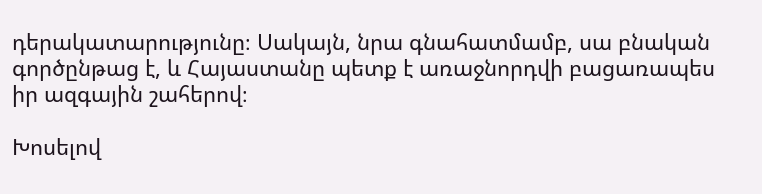դերակատարությունը։ Սակայն, նրա գնահատմամբ, սա բնական գործընթաց է, և Հայաստանը պետք է առաջնորդվի բացառապես իր ազգային շահերով։

Խոսելով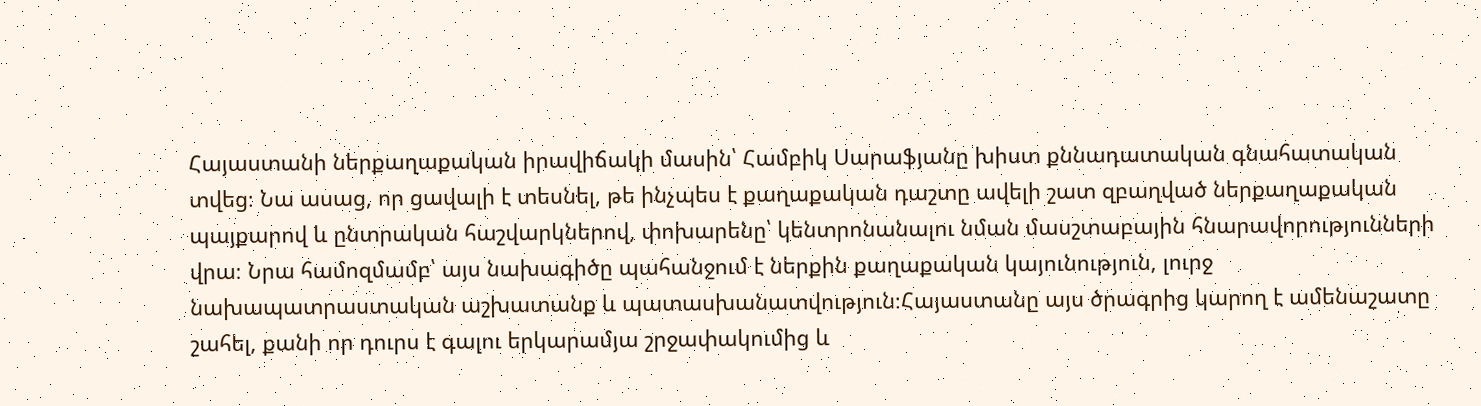Հայաստանի ներքաղաքական իրավիճակի մասին՝ Համբիկ Սարաֆյանը խիստ քննադատական գնահատական տվեց։ Նա ասաց, որ ցավալի է տեսնել, թե ինչպես է քաղաքական դաշտը ավելի շատ զբաղված ներքաղաքական պայքարով և ընտրական հաշվարկներով, փոխարենը՝ կենտրոնանալու նման մասշտաբային հնարավորությունների վրա։ Նրա համոզմամբ՝ այս նախագիծը պահանջում է ներքին քաղաքական կայունություն, լուրջ նախապատրաստական աշխատանք և պատասխանատվություն։Հայաստանը այս ծրագրից կարող է ամենաշատը շահել, քանի որ դուրս է գալու երկարամյա շրջափակումից և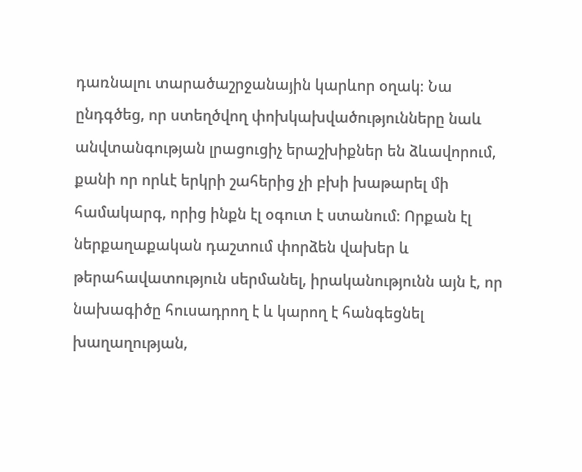դառնալու տարածաշրջանային կարևոր օղակ։ Նա ընդգծեց, որ ստեղծվող փոխկախվածությունները նաև անվտանգության լրացուցիչ երաշխիքներ են ձևավորում, քանի որ որևէ երկրի շահերից չի բխի խաթարել մի համակարգ, որից ինքն էլ օգուտ է ստանում։ Որքան էլ ներքաղաքական դաշտում փորձեն վախեր և թերահավատություն սերմանել, իրականությունն այն է, որ նախագիծը հուսադրող է և կարող է հանգեցնել խաղաղության,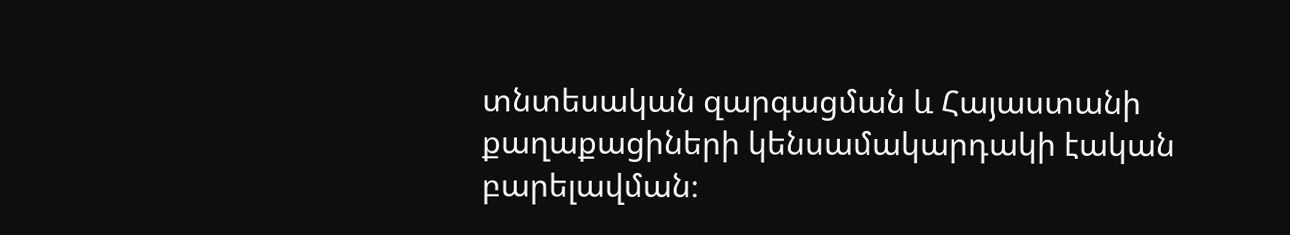տնտեսական զարգացման և Հայաստանի քաղաքացիների կենսամակարդակի էական բարելավման։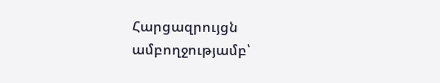Հարցազրույցն ամբողջությամբ՝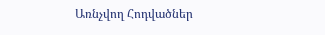Առնչվող Հոդվածներ